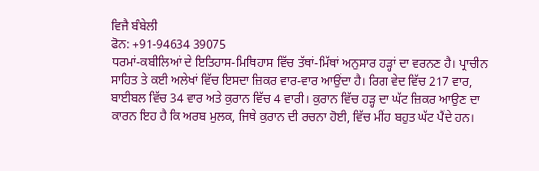ਵਿਜੈ ਬੰਬੇਲੀ
ਫੋਨ: +91-94634 39075
ਧਰਮਾਂ-ਕਬੀਲਿਆਂ ਦੇ ਇਤਿਹਾਸ-ਮਿਥਿਹਾਸ ਵਿੱਚ ਤੱਥਾਂ-ਮਿੱਥਾਂ ਅਨੁਸਾਰ ਹੜ੍ਹਾਂ ਦਾ ਵਰਨਣ ਹੈ। ਪ੍ਰਾਚੀਨ ਸਾਹਿਤ ਤੇ ਕਈ ਅਲੇਖਾਂ ਵਿੱਚ ਇਸਦਾ ਜ਼ਿਕਰ ਵਾਰ-ਵਾਰ ਆਉਂਦਾ ਹੈ। ਰਿਗ ਵੇਦ ਵਿੱਚ 217 ਵਾਰ, ਬਾਈਬਲ ਵਿੱਚ 34 ਵਾਰ ਅਤੇ ਕੁਰਾਨ ਵਿੱਚ 4 ਵਾਰੀ। ਕੁਰਾਨ ਵਿੱਚ ਹੜ੍ਹ ਦਾ ਘੱਟ ਜ਼ਿਕਰ ਆਉਣ ਦਾ ਕਾਰਨ ਇਹ ਹੈ ਕਿ ਅਰਬ ਮੁਲਕ, ਜਿਥੇ ਕੁਰਾਨ ਦੀ ਰਚਨਾ ਹੋਈ, ਵਿੱਚ ਮੀਂਹ ਬਹੁਤ ਘੱਟ ਪੈਂਦੇ ਹਨ।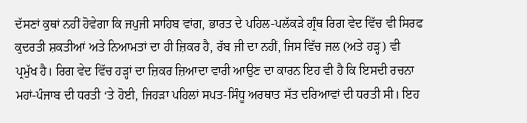ਦੱਸਣਾਂ ਕੁਥਾਂ ਨਹੀਂ ਹੋਵੇਗਾ ਕਿ ਜਪੁਜੀ ਸਾਹਿਬ ਵਾਂਗ, ਭਾਰਤ ਦੇ ਪਹਿਲ-ਪਲੱਕੜੇ ਗ੍ਰੰਥ ਰਿਗ ਵੇਦ ਵਿੱਚ ਵੀ ਸਿਰਫ ਕੁਦਰਤੀ ਸ਼ਕਤੀਆਂ ਅਤੇ ਨਿਆਮਤਾਂ ਦਾ ਹੀ ਜ਼ਿਕਰ ਹੈ, ਰੱਬ ਜੀ ਦਾ ਨਹੀਂ, ਜਿਸ ਵਿੱਚ ਜਲ (ਅਤੇ ਹੜ੍ਹ) ਵੀ ਪ੍ਰਮੁੱਖ ਹੈ। ਰਿਗ ਵੇਦ ਵਿੱਚ ਹੜ੍ਹਾਂ ਦਾ ਜ਼ਿਕਰ ਜ਼ਿਆਦਾ ਵਾਰੀ ਆਉਣ ਦਾ ਕਾਰਨ ਇਹ ਵੀ ਹੈ ਕਿ ਇਸਦੀ ਰਚਨਾ ਮਹਾਂ-ਪੰਜਾਬ ਦੀ ਧਰਤੀ ‘ਤੇ ਹੋਈ, ਜਿਹੜਾ ਪਹਿਲਾਂ ਸਪਤ-ਸਿੰਧੂ ਅਰਥਾਤ ਸੱਤ ਦਰਿਆਵਾਂ ਦੀ ਧਰਤੀ ਸੀ। ਇਹ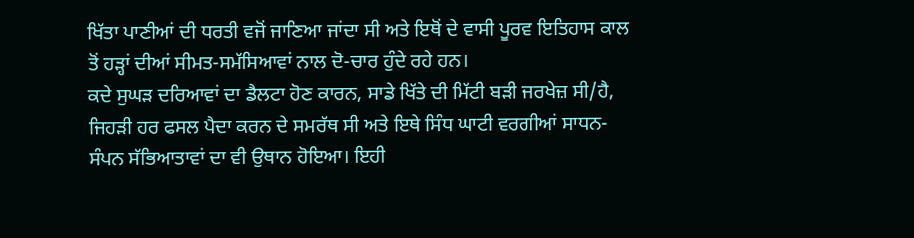ਖਿੱਤਾ ਪਾਣੀਆਂ ਦੀ ਧਰਤੀ ਵਜੋਂ ਜਾਣਿਆ ਜਾਂਦਾ ਸੀ ਅਤੇ ਇਥੋਂ ਦੇ ਵਾਸੀ ਪੂਰਵ ਇਤਿਹਾਸ ਕਾਲ ਤੋਂ ਹੜ੍ਹਾਂ ਦੀਆਂ ਸੀਮਤ-ਸਮੱਸਿਆਵਾਂ ਨਾਲ ਦੋ-ਚਾਰ ਹੁੰਦੇ ਰਹੇ ਹਨ।
ਕਦੇ ਸੁਘੜ ਦਰਿਆਵਾਂ ਦਾ ਡੈਲਟਾ ਹੋਣ ਕਾਰਨ, ਸਾਡੇ ਖਿੱਤੇ ਦੀ ਮਿੱਟੀ ਬੜੀ ਜਰਖੇਜ਼ ਸੀ/ਹੈ, ਜਿਹੜੀ ਹਰ ਫਸਲ ਪੈਦਾ ਕਰਨ ਦੇ ਸਮਰੱਥ ਸੀ ਅਤੇ ਇਥੇ ਸਿੰਧ ਘਾਟੀ ਵਰਗੀਆਂ ਸਾਧਨ-ਸੰਪਨ ਸੱਭਿਆਤਾਵਾਂ ਦਾ ਵੀ ਉਥਾਨ ਹੋਇਆ। ਇਹੀ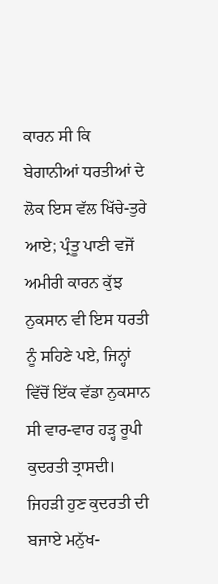ਕਾਰਨ ਸੀ ਕਿ ਬੇਗਾਨੀਆਂ ਧਰਤੀਆਂ ਦੇ ਲੋਕ ਇਸ ਵੱਲ ਖਿੱਚੇ-ਤੁਰੇ ਆਏ; ਪ੍ਰੰਤੂ ਪਾਣੀ ਵਜੋਂ ਅਮੀਰੀ ਕਾਰਨ ਕੁੱਝ ਨੁਕਸਾਨ ਵੀ ਇਸ ਧਰਤੀ ਨੂੰ ਸਹਿਣੇ ਪਏ, ਜਿਨ੍ਹਾਂ ਵਿੱਚੋਂ ਇੱਕ ਵੱਡਾ ਨੁਕਸਾਨ ਸੀ ਵਾਰ-ਵਾਰ ਹੜ੍ਹ ਰੂਪੀ ਕੁਦਰਤੀ ਤ੍ਰਾਸਦੀ। ਜਿਹੜੀ ਹੁਣ ਕੁਦਰਤੀ ਦੀ ਬਜਾਏ ਮਨੁੱਖ-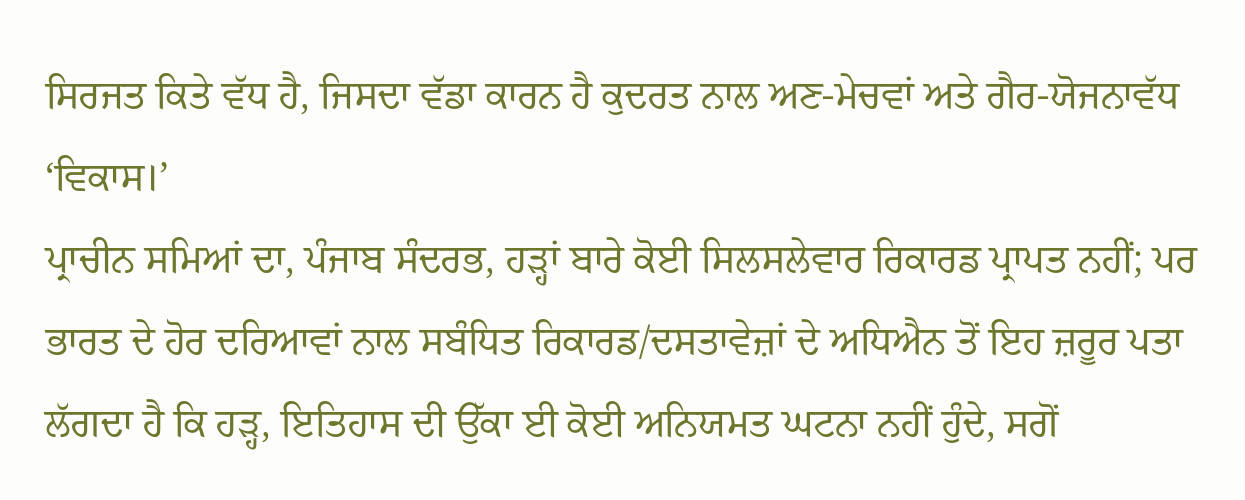ਸਿਰਜਤ ਕਿਤੇ ਵੱਧ ਹੈ, ਜਿਸਦਾ ਵੱਡਾ ਕਾਰਨ ਹੈ ਕੁਦਰਤ ਨਾਲ ਅਣ-ਮੇਚਵਾਂ ਅਤੇ ਗੈਰ-ਯੋਜਨਾਵੱਧ ‘ਵਿਕਾਸ।’
ਪ੍ਰਾਚੀਨ ਸਮਿਆਂ ਦਾ, ਪੰਜਾਬ ਸੰਦਰਭ, ਹੜ੍ਹਾਂ ਬਾਰੇ ਕੋਈ ਸਿਲਸਲੇਵਾਰ ਰਿਕਾਰਡ ਪ੍ਰਾਪਤ ਨਹੀਂ; ਪਰ ਭਾਰਤ ਦੇ ਹੋਰ ਦਰਿਆਵਾਂ ਨਾਲ ਸਬੰਧਿਤ ਰਿਕਾਰਡ/ਦਸਤਾਵੇਜ਼ਾਂ ਦੇ ਅਧਿਐਨ ਤੋਂ ਇਹ ਜ਼ਰੂਰ ਪਤਾ ਲੱਗਦਾ ਹੈ ਕਿ ਹੜ੍ਹ, ਇਤਿਹਾਸ ਦੀ ਉੱਕਾ ਈ ਕੋਈ ਅਨਿਯਮਤ ਘਟਨਾ ਨਹੀਂ ਹੁੰਦੇ, ਸਗੋਂ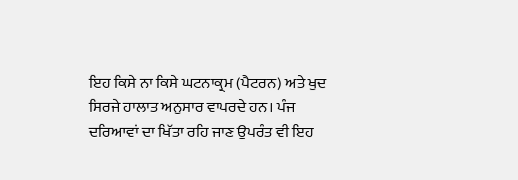ਇਹ ਕਿਸੇ ਨਾ ਕਿਸੇ ਘਟਨਾਕ੍ਰਮ (ਪੈਟਰਨ) ਅਤੇ ਖੁਦ ਸਿਰਜੇ ਹਾਲਾਤ ਅਨੁਸਾਰ ਵਾਪਰਦੇ ਹਨ। ਪੰਜ ਦਰਿਆਵਾਂ ਦਾ ਖਿੱਤਾ ਰਹਿ ਜਾਣ ਉਪਰੰਤ ਵੀ ਇਹ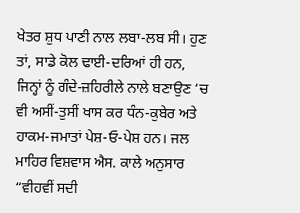ਖੇਤਰ ਸ਼ੁਧ ਪਾਣੀ ਨਾਲ ਲਬਾ-ਲਬ ਸੀ। ਹੁਣ ਤਾਂ, ਸਾਡੇ ਕੋਲ ਢਾਈ-ਦਰਿਆਂ ਹੀ ਹਨ, ਜਿਨ੍ਹਾਂ ਨੂੰ ਗੰਦੇ-ਜ਼ਹਿਰੀਲੇ ਨਾਲੇ ਬਣਾਉਣ ‘ਚ ਵੀ ਅਸੀਂ-ਤੁਸੀਂ ਖਾਸ ਕਰ ਧੰਨ-ਕੁਬੇਰ ਅਤੇ ਹਾਕਮ-ਜਮਾਤਾਂ ਪੇਸ਼-ਓ-ਪੇਸ਼ ਹਨ। ਜਲ ਮਾਹਿਰ ਵਿਸ਼ਵਾਸ ਐਸ. ਕਾਲੇ ਅਨੁਸਾਰ “ਵੀਹਵੀਂ ਸਦੀ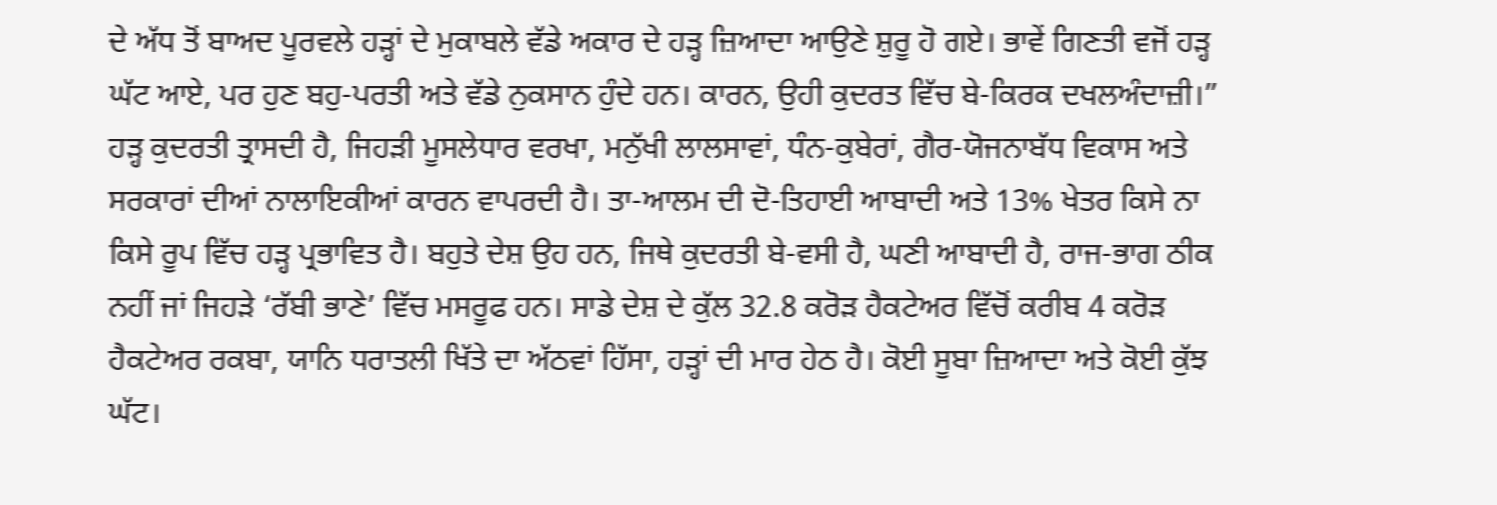ਦੇ ਅੱਧ ਤੋਂ ਬਾਅਦ ਪੂਰਵਲੇ ਹੜ੍ਹਾਂ ਦੇ ਮੁਕਾਬਲੇ ਵੱਡੇ ਅਕਾਰ ਦੇ ਹੜ੍ਹ ਜ਼ਿਆਦਾ ਆਉਣੇ ਸ਼ੁਰੂ ਹੋ ਗਏ। ਭਾਵੇਂ ਗਿਣਤੀ ਵਜੋਂ ਹੜ੍ਹ ਘੱਟ ਆਏ, ਪਰ ਹੁਣ ਬਹੁ-ਪਰਤੀ ਅਤੇ ਵੱਡੇ ਨੁਕਸਾਨ ਹੁੰਦੇ ਹਨ। ਕਾਰਨ, ਉਹੀ ਕੁਦਰਤ ਵਿੱਚ ਬੇ-ਕਿਰਕ ਦਖਲਅੰਦਾਜ਼ੀ।”
ਹੜ੍ਹ ਕੁਦਰਤੀ ਤ੍ਰਾਸਦੀ ਹੈ, ਜਿਹੜੀ ਮੂਸਲੇਧਾਰ ਵਰਖਾ, ਮਨੁੱਖੀ ਲਾਲਸਾਵਾਂ, ਧੰਨ-ਕੁਬੇਰਾਂ, ਗੈਰ-ਯੋਜਨਾਬੱਧ ਵਿਕਾਸ ਅਤੇ ਸਰਕਾਰਾਂ ਦੀਆਂ ਨਾਲਾਇਕੀਆਂ ਕਾਰਨ ਵਾਪਰਦੀ ਹੈ। ਤਾ-ਆਲਮ ਦੀ ਦੋ-ਤਿਹਾਈ ਆਬਾਦੀ ਅਤੇ 13% ਖੇਤਰ ਕਿਸੇ ਨਾ ਕਿਸੇ ਰੂਪ ਵਿੱਚ ਹੜ੍ਹ ਪ੍ਰਭਾਵਿਤ ਹੈ। ਬਹੁਤੇ ਦੇਸ਼ ਉਹ ਹਨ, ਜਿਥੇ ਕੁਦਰਤੀ ਬੇ-ਵਸੀ ਹੈ, ਘਣੀ ਆਬਾਦੀ ਹੈ, ਰਾਜ-ਭਾਗ ਠੀਕ ਨਹੀਂ ਜਾਂ ਜਿਹੜੇ ‘ਰੱਬੀ ਭਾਣੇ’ ਵਿੱਚ ਮਸਰੂਫ ਹਨ। ਸਾਡੇ ਦੇਸ਼ ਦੇ ਕੁੱਲ 32.8 ਕਰੋੜ ਹੈਕਟੇਅਰ ਵਿੱਚੋਂ ਕਰੀਬ 4 ਕਰੋੜ ਹੈਕਟੇਅਰ ਰਕਬਾ, ਯਾਨਿ ਧਰਾਤਲੀ ਖਿੱਤੇ ਦਾ ਅੱਠਵਾਂ ਹਿੱਸਾ, ਹੜ੍ਹਾਂ ਦੀ ਮਾਰ ਹੇਠ ਹੈ। ਕੋਈ ਸੂਬਾ ਜ਼ਿਆਦਾ ਅਤੇ ਕੋਈ ਕੁੱਝ ਘੱਟ।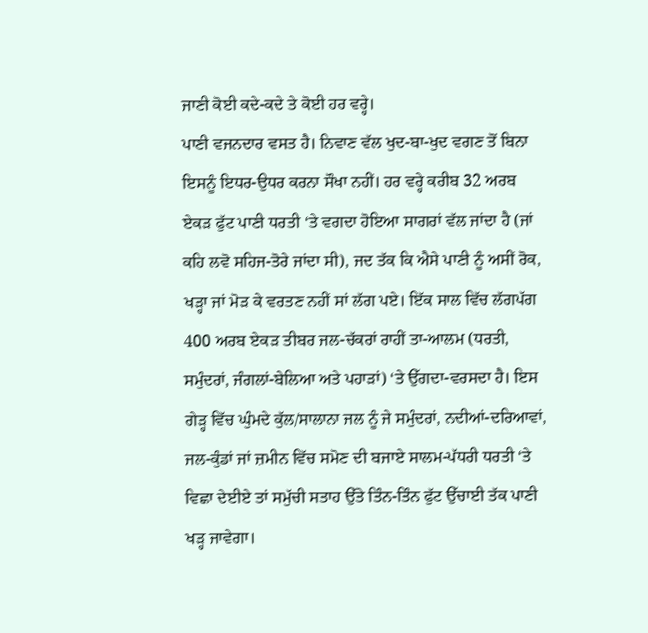ਜਾਣੀ ਕੋਈ ਕਦੇ-ਕਦੇ ਤੇ ਕੋਈ ਹਰ ਵਰ੍ਹੇ।
ਪਾਣੀ ਵਜਨਦਾਰ ਵਸਤ ਹੈ। ਨਿਵਾਣ ਵੱਲ ਖੁਦ-ਬਾ-ਖੁਦ ਵਗਣ ਤੋਂ ਬਿਨਾ ਇਸਨੂੰ ਇਧਰ-ਉਧਰ ਕਰਨਾ ਸੌਖਾ ਨਹੀਂ। ਹਰ ਵਰ੍ਹੇ ਕਰੀਬ 32 ਅਰਬ ਏਕੜ ਫੁੱਟ ਪਾਣੀ ਧਰਤੀ ‘ਤੇ ਵਗਦਾ ਹੋਇਆ ਸਾਗਰਾਂ ਵੱਲ ਜਾਂਦਾ ਹੈ (ਜਾਂ ਕਹਿ ਲਵੋ ਸਹਿਜ-ਤੋਰੇ ਜਾਂਦਾ ਸੀ), ਜਦ ਤੱਕ ਕਿ ਐਸੇ ਪਾਣੀ ਨੂੰ ਅਸੀਂ ਰੋਕ, ਖੜ੍ਹਾ ਜਾਂ ਮੋੜ ਕੇ ਵਰਤਣ ਨਹੀਂ ਸਾਂ ਲੱਗ ਪਏ। ਇੱਕ ਸਾਲ ਵਿੱਚ ਲੱਗਪੱਗ 400 ਅਰਬ ਏਕੜ ਤੀਬਰ ਜਲ-ਚੱਕਰਾਂ ਰਾਹੀਂ ਤਾ-ਆਲਮ (ਧਰਤੀ, ਸਮੁੰਦਰਾਂ, ਜੰਗਲਾਂ-ਬੇਲਿਆ ਅਤੇ ਪਹਾੜਾਂ) ‘ਤੇ ਉੱਗਦਾ-ਵਰਸਦਾ ਹੈ। ਇਸ ਗੇੜ੍ਹ ਵਿੱਚ ਘੁੰਮਦੇ ਕੁੱਲ/ਸਾਲਾਨਾ ਜਲ ਨੂੰ ਜੇ ਸਮੁੰਦਰਾਂ, ਨਦੀਆਂ-ਦਰਿਆਵਾਂ, ਜਲ-ਕੁੰਡਾਂ ਜਾਂ ਜ਼ਮੀਨ ਵਿੱਚ ਸਮੋਣ ਦੀ ਬਜਾਏ ਸਾਲਮ-ਪੱਧਰੀ ਧਰਤੀ ‘ਤੇ ਵਿਛਾ ਦੇਈਏ ਤਾਂ ਸਮੁੱਚੀ ਸਤਾਹ ਉੱਤੇ ਤਿੰਨ-ਤਿੰਨ ਫੁੱਟ ਉੱਚਾਈ ਤੱਕ ਪਾਣੀ ਖੜ੍ਹ ਜਾਵੇਗਾ।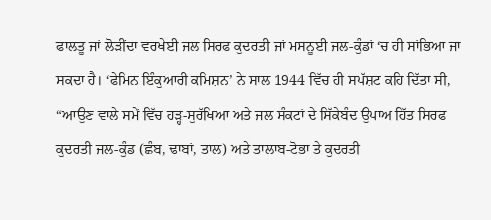ਫਾਲਤੂ ਜਾਂ ਲੋੜੀਂਦਾ ਵਰਖੇਈ ਜਲ ਸਿਰਫ ਕੁਦਰਤੀ ਜਾਂ ਮਸਨੂਈ ਜਲ-ਕੁੰਡਾਂ ‘ਚ ਹੀ ਸਾਂਭਿਆ ਜਾ ਸਕਦਾ ਹੈ। ‘ਫੇਮਿਨ ਇੰਕੁਆਰੀ ਕਮਿਸ਼ਨ’ ਨੇ ਸਾਲ 1944 ਵਿੱਚ ਹੀ ਸਪੱਸ਼ਟ ਕਹਿ ਦਿੱਤਾ ਸੀ, “ਆਉਣ ਵਾਲੇ ਸਮੇਂ ਵਿੱਚ ਹੜ੍ਹ-ਸੁਰੱਖਿਆ ਅਤੇ ਜਲ ਸੰਕਟਾਂ ਦੇ ਸਿੱਕੇਬੰਦ ਉਪਾਅ ਹਿੱਤ ਸਿਰਫ ਕੁਦਰਤੀ ਜਲ-ਕੁੰਡ (ਛੰਬ, ਢਾਬਾਂ, ਤਾਲ) ਅਤੇ ਤਾਲਾਬ-ਟੋਭਾ ਤੇ ਕੁਦਰਤੀ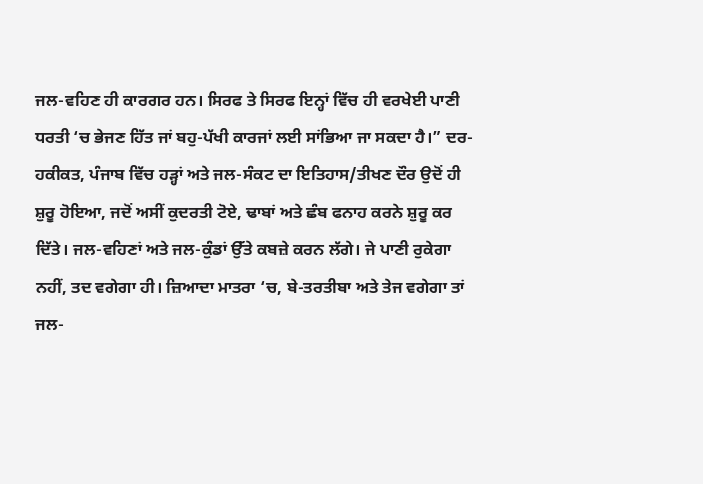ਜਲ-ਵਹਿਣ ਹੀ ਕਾਰਗਰ ਹਨ। ਸਿਰਫ ਤੇ ਸਿਰਫ ਇਨ੍ਹਾਂ ਵਿੱਚ ਹੀ ਵਰਖੇਈ ਪਾਣੀ ਧਰਤੀ ‘ਚ ਭੇਜਣ ਹਿੱਤ ਜਾਂ ਬਹੁ-ਪੱਖੀ ਕਾਰਜਾਂ ਲਈ ਸਾਂਭਿਆ ਜਾ ਸਕਦਾ ਹੈ।” ਦਰ-ਹਕੀਕਤ, ਪੰਜਾਬ ਵਿੱਚ ਹੜ੍ਹਾਂ ਅਤੇ ਜਲ-ਸੰਕਟ ਦਾ ਇਤਿਹਾਸ/ਤੀਖਣ ਦੌਰ ਉਦੋਂ ਹੀ ਸ਼ੁਰੂ ਹੋਇਆ, ਜਦੋਂ ਅਸੀਂ ਕੁਦਰਤੀ ਟੋਏ, ਢਾਬਾਂ ਅਤੇ ਛੰਬ ਫਨਾਹ ਕਰਨੇ ਸ਼ੁਰੂ ਕਰ ਦਿੱਤੇ। ਜਲ-ਵਹਿਣਾਂ ਅਤੇ ਜਲ-ਕੁੰਡਾਂ ਉੱਤੇ ਕਬਜ਼ੇ ਕਰਨ ਲੱਗੇ। ਜੇ ਪਾਣੀ ਰੁਕੇਗਾ ਨਹੀਂ, ਤਦ ਵਗੇਗਾ ਹੀ। ਜ਼ਿਆਦਾ ਮਾਤਰਾ ‘ਚ, ਬੇ-ਤਰਤੀਬਾ ਅਤੇ ਤੇਜ ਵਗੇਗਾ ਤਾਂ ਜਲ-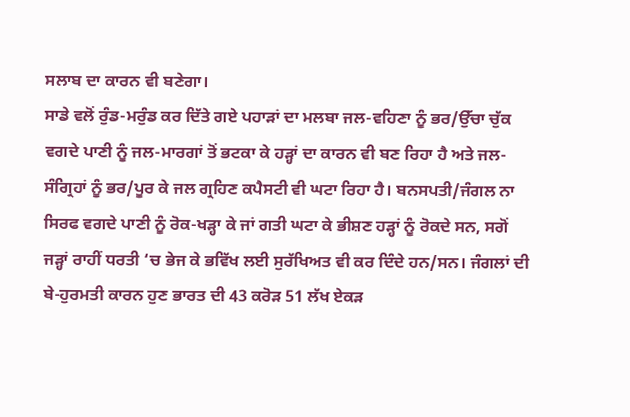ਸਲਾਬ ਦਾ ਕਾਰਨ ਵੀ ਬਣੇਗਾ।
ਸਾਡੇ ਵਲੋਂ ਰੁੰਡ-ਮਰੁੰਡ ਕਰ ਦਿੱਤੇ ਗਏ ਪਹਾੜਾਂ ਦਾ ਮਲਬਾ ਜਲ-ਵਹਿਣਾ ਨੂੰ ਭਰ/ਉੱਚਾ ਚੁੱਕ ਵਗਦੇ ਪਾਣੀ ਨੂੰ ਜਲ-ਮਾਰਗਾਂ ਤੋਂ ਭਟਕਾ ਕੇ ਹੜ੍ਹਾਂ ਦਾ ਕਾਰਨ ਵੀ ਬਣ ਰਿਹਾ ਹੈ ਅਤੇ ਜਲ-ਸੰਗ੍ਰਿਹਾਂ ਨੂੰ ਭਰ/ਪੂਰ ਕੇ ਜਲ ਗ੍ਰਹਿਣ ਕਪੈਸਟੀ ਵੀ ਘਟਾ ਰਿਹਾ ਹੈ। ਬਨਸਪਤੀ/ਜੰਗਲ ਨਾ ਸਿਰਫ ਵਗਦੇ ਪਾਣੀ ਨੂੰ ਰੋਕ-ਖੜ੍ਹਾ ਕੇ ਜਾਂ ਗਤੀ ਘਟਾ ਕੇ ਭੀਸ਼ਣ ਹੜ੍ਹਾਂ ਨੂੰ ਰੋਕਦੇ ਸਨ, ਸਗੋਂ ਜੜ੍ਹਾਂ ਰਾਹੀਂ ਧਰਤੀ ‘ਚ ਭੇਜ ਕੇ ਭਵਿੱਖ ਲਈ ਸੁਰੱਖਿਅਤ ਵੀ ਕਰ ਦਿੰਦੇ ਹਨ/ਸਨ। ਜੰਗਲਾਂ ਦੀ ਬੇ-ਹੁਰਮਤੀ ਕਾਰਨ ਹੁਣ ਭਾਰਤ ਦੀ 43 ਕਰੋੜ 51 ਲੱਖ ਏਕੜ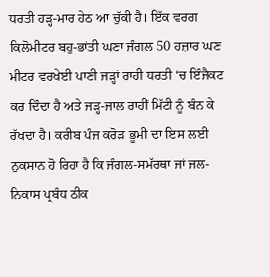ਧਰਤੀ ਹੜ੍ਹ-ਮਾਰ ਹੇਠ ਆ ਚੁੱਕੀ ਹੈ। ਇੱਕ ਵਰਗ ਕਿਲੋਮੀਟਰ ਬਹੁ-ਭਾਂਤੀ ਘਣਾ ਜੰਗਲ 50 ਹਜ਼ਾਰ ਘਣ ਮੀਟਰ ਵਰਖੇਈ ਪਾਣੀ ਜੜ੍ਹਾਂ ਰਾਹੀ ਧਰਤੀ ‘ਚ ਇੰਜੈਕਟ ਕਰ ਦਿੰਦਾ ਹੈ ਅਤੇ ਜੜ੍ਹ-ਜਾਲ ਰਾਹੀਂ ਮਿੱਟੀ ਨੂੰ ਬੰਨ ਕੇ ਰੱਖਦਾ ਹੈ। ਕਰੀਬ ਪੰਜ ਕਰੋੜ ਭੂਮੀ ਦਾ ਇਸ ਲਈ ਨੁਕਸਾਨ ਹੋ ਰਿਹਾ ਹੈ ਕਿ ਜੰਗਲ-ਸਮੱਰਥਾ ਜਾਂ ਜਲ-ਨਿਕਾਸ ਪ੍ਰਬੰਧ ਠੀਕ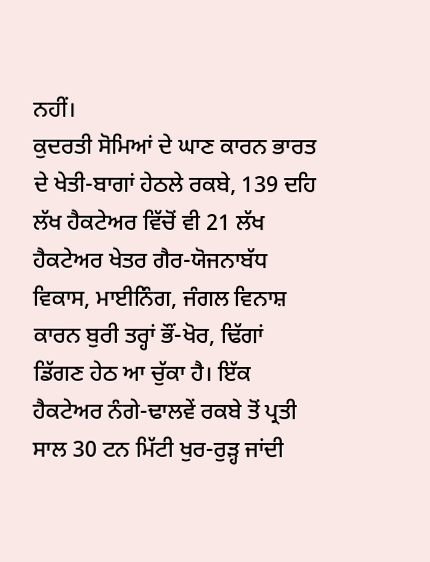ਨਹੀਂ।
ਕੁਦਰਤੀ ਸੋਮਿਆਂ ਦੇ ਘਾਣ ਕਾਰਨ ਭਾਰਤ ਦੇ ਖੇਤੀ-ਬਾਗਾਂ ਹੇਠਲੇ ਰਕਬੇ, 139 ਦਹਿ ਲੱਖ ਹੈਕਟੇਅਰ ਵਿੱਚੋਂ ਵੀ 21 ਲੱਖ ਹੈਕਟੇਅਰ ਖੇਤਰ ਗੈਰ-ਯੋਜਨਾਬੱਧ ਵਿਕਾਸ, ਮਾਈਨਿੰਗ, ਜੰਗਲ ਵਿਨਾਸ਼ ਕਾਰਨ ਬੁਰੀ ਤਰ੍ਹਾਂ ਭੌਂ-ਖੋਰ, ਢਿੱਗਾਂ ਡਿੱਗਣ ਹੇਠ ਆ ਚੁੱਕਾ ਹੈ। ਇੱਕ ਹੈਕਟੇਅਰ ਨੰਗੇ-ਢਾਲਵੇਂ ਰਕਬੇ ਤੋਂ ਪ੍ਰਤੀ ਸਾਲ 30 ਟਨ ਮਿੱਟੀ ਖੁਰ-ਰੁੜ੍ਹ ਜਾਂਦੀ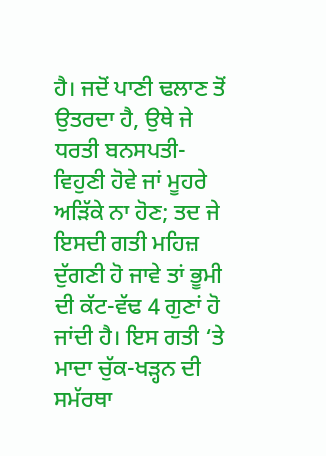ਹੈ। ਜਦੋਂ ਪਾਣੀ ਢਲਾਣ ਤੋਂ ਉਤਰਦਾ ਹੈ, ਉਥੇ ਜੇ ਧਰਤੀ ਬਨਸਪਤੀ-ਵਿਹੁਣੀ ਹੋਵੇ ਜਾਂ ਮੂਹਰੇ ਅੜਿੱਕੇ ਨਾ ਹੋਣ; ਤਦ ਜੇ ਇਸਦੀ ਗਤੀ ਮਹਿਜ਼ ਦੁੱਗਣੀ ਹੋ ਜਾਵੇ ਤਾਂ ਭੂਮੀ ਦੀ ਕੱਟ-ਵੱਢ 4 ਗੁਣਾਂ ਹੋ ਜਾਂਦੀ ਹੈ। ਇਸ ਗਤੀ ‘ਤੇ ਮਾਦਾ ਚੁੱਕ-ਖੜ੍ਹਨ ਦੀ ਸਮੱਰਥਾ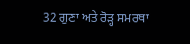32 ਗੁਣਾ ਅਤੇ ਰੋੜ੍ਹ ਸਮਰਥਾ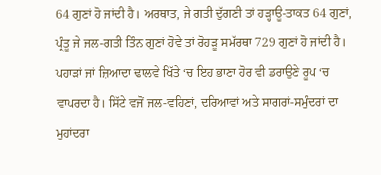64 ਗੁਣਾਂ ਹੋ ਜਾਂਦੀ ਹੈ। ਅਰਥਾਤ, ਜੇ ਗਤੀ ਦੁੱਗਣੀ ਤਾਂ ਹੜ੍ਹਾਊ-ਤਾਕਤ 64 ਗੁਣਾਂ, ਪ੍ਰੰਤੂ ਜੇ ਜਲ-ਗਤੀ ਤਿੰਨ ਗੁਣਾਂ ਹੋਵੇ ਤਾਂ ਰੋਹੜੂ ਸਮੱਰਥਾ 729 ਗੁਣਾਂ ਹੋ ਜਾਂਦੀ ਹੈ।
ਪਹਾੜਾਂ ਜਾਂ ਜ਼ਿਆਦਾ ਢਾਲਵੇ ਖਿੱਤੇ ‘ਚ ਇਹ ਭਾਣਾ ਹੋਰ ਵੀ ਡਰਾਉਣੇ ਰੂਪ ‘ਚ ਵਾਪਰਦਾ ਹੈ। ਸਿੱਟੇ ਵਜੋਂ ਜਲ-ਵਹਿਣਾਂ, ਦਰਿਆਵਾਂ ਅਤੇ ਸਾਗਰਾਂ-ਸਮੁੰਦਰਾਂ ਦਾ ਮੁਹਾਂਦਰਾ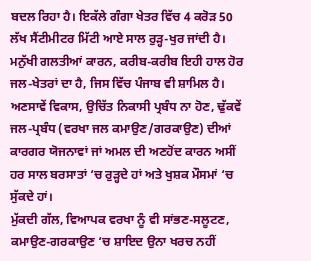ਬਦਲ ਰਿਹਾ ਹੈ। ਇਕੱਲੇ ਗੰਗਾ ਖੇਤਰ ਵਿੱਚ 4 ਕਰੋੜ 50 ਲੱਖ ਸੈਂਟੀਮੀਟਰ ਮਿੱਟੀ ਆਏ ਸਾਲ ਰੁੜ੍ਹ-ਖੁਰ ਜਾਂਦੀ ਹੈ। ਮਨੁੱਖੀ ਗਲਤੀਆਂ ਕਾਰਨ, ਕਰੀਬ-ਕਰੀਬ ਇਹੀ ਹਾਲ ਹੋਰ ਜਲ-ਖੇਤਰਾਂ ਦਾ ਹੈ, ਜਿਸ ਵਿੱਚ ਪੰਜਾਬ ਵੀ ਸ਼ਾਮਿਲ ਹੈ। ਅਣਸਾਵੇਂ ਵਿਕਾਸ, ਉਚਿੱਤ ਨਿਕਾਸੀ ਪ੍ਰਬੰਧ ਨਾ ਹੋਣ, ਢੁੱਕਵੇਂ ਜਲ-ਪ੍ਰਬੰਧ (ਵਰਖਾ ਜਲ ਕਮਾਉਣ/ਗਰਕਾਉਣ) ਦੀਆਂ ਕਾਰਗਰ ਯੋਜਨਾਵਾਂ ਜਾਂ ਅਮਲ ਦੀ ਅਣਹੋਂਦ ਕਾਰਨ ਅਸੀਂ ਹਰ ਸਾਲ ਬਰਸਾਤਾਂ ‘ਚ ਰੁੜ੍ਹਦੇ ਹਾਂ ਅਤੇ ਖੁਸ਼ਕ ਮੌਸਮਾਂ ‘ਚ ਸੁੱਕਦੇ ਹਾਂ।
ਮੁੱਕਦੀ ਗੱਲ, ਵਿਆਪਕ ਵਰਖਾ ਨੂੰ ਵੀ ਸਾਂਭਣ-ਸਲੂਟਣ, ਕਮਾਉਣ-ਗਰਕਾਉਣ ‘ਚ ਸ਼ਾਇਦ ਉਨਾ ਖਰਚ ਨਹੀਂ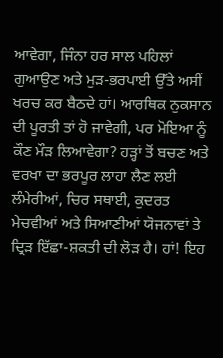ਆਵੇਗਾ, ਜਿੰਨਾ ਹਰ ਸਾਲ ਪਹਿਲਾਂ ਗੁਆਉਣ ਅਤੇ ਮੁੜ-ਭਰਪਾਈ ਉੱਤੇ ਅਸੀਂ ਖਰਚ ਕਰ ਬੈਠਦੇ ਹਾਂ। ਆਰਥਿਕ ਨੁਕਸਾਨ ਦੀ ਪੂਰਤੀ ਤਾਂ ਹੋ ਜਾਵੇਗੀ, ਪਰ ਮੋਇਆ ਨੂੰ ਕੌਣ ਮੌੜ ਲਿਆਵੇਗਾ? ਹੜ੍ਹਾਂ ਤੋਂ ਬਚਣ ਅਤੇ ਵਰਖਾ ਦਾ ਭਰਪੂਰ ਲਾਹਾ ਲੈਣ ਲਈ ਲੰਮੇਰੀਆਂ, ਚਿਰ ਸਥਾਈ, ਕੁਦਰਤ ਮੇਚਵੀਆਂ ਅਤੇ ਸਿਆਣੀਆਂ ਯੋਜਨਾਵਾਂ ਤੇ ਦ੍ਰਿੜ ਇੱਛਾ-ਸ਼ਕਤੀ ਦੀ ਲੋੜ ਹੈ। ਹਾਂ! ਇਹ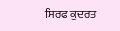ਸਿਰਫ ਕੁਦਰਤ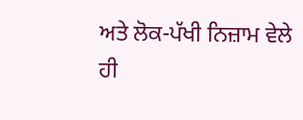ਅਤੇ ਲੋਕ-ਪੱਖੀ ਨਿਜ਼ਾਮ ਵੇਲੇ ਹੀ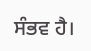ਸੰਭਵ ਹੈ।